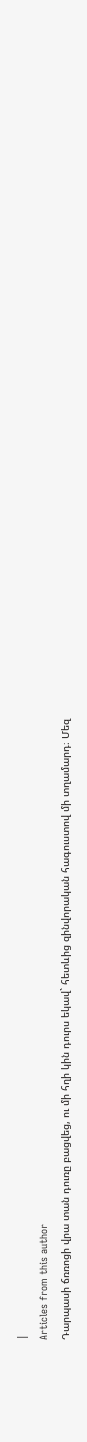|
Articles from this author
Դարպասի ճռռոցի վրա տան դուռը բացվեց, ու մի հղի կին դուրս եկավ` հետևից զինվորական հագուստով մի տղամարդ։ Մեզ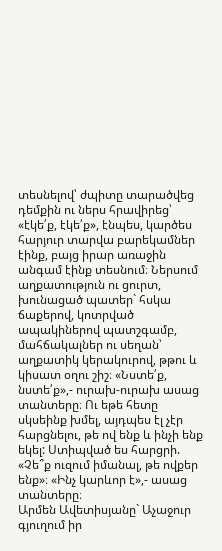տեսնելով՝ ժպիտը տարածվեց դեմքին ու ներս հրավիրեց՝ «էկե՛ք, էկե՛ք», էնպես, կարծես հարյուր տարվա բարեկամներ էինք, բայց իրար առաջին անգամ էինք տեսնում։ Ներսում աղքատություն ու ցուրտ, խունացած պատեր` հսկա ճաքերով, կոտրված ապակիներով պատշգամբ, մահճակալներ ու սեղան՝ աղքատիկ կերակուրով, թթու և կիսատ օղու շիշ։ «Նստե՛ք, նստե՛ք»,- ուրախ-ուրախ ասաց տանտերը։ Ու եթե հետը սկսեինք խմել, այդպես էլ չէր հարցնելու, թե ով ենք և ինչի ենք եկել: Ստիպված ես հարցրի. «Չե՞ք ուզում իմանալ, թե ովքեր ենք»։ «Ինչ կարևոր է»,- ասաց տանտերը։
Արմեն Ավետիսյանը` Աչաջուր գյուղում իր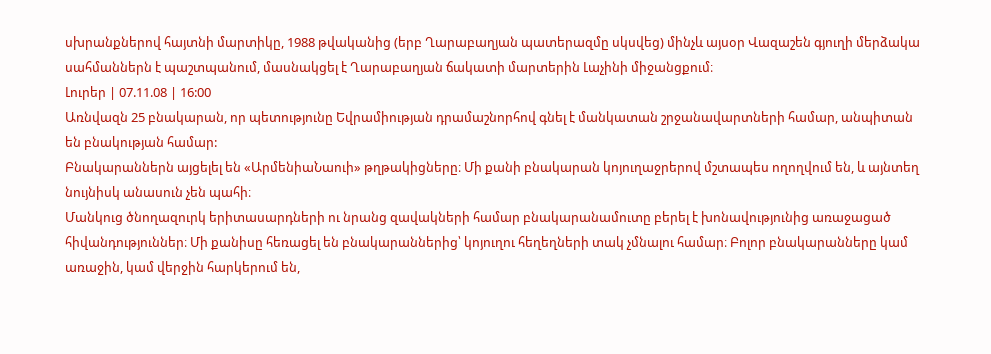սխրանքներով հայտնի մարտիկը, 1988 թվականից (երբ Ղարաբաղյան պատերազմը սկսվեց) մինչև այսօր Վազաշեն գյուղի մերձակա սահմաններն է պաշտպանում, մասնակցել է Ղարաբաղյան ճակատի մարտերին Լաչինի միջանցքում։
Լուրեր | 07.11.08 | 16:00
Առնվազն 25 բնակարան, որ պետությունը Եվրամիության դրամաշնորհով գնել է մանկատան շրջանավարտների համար, անպիտան են բնակության համար:
Բնակարաններն այցելել են «ԱրմենիաՆաուի» թղթակիցները։ Մի քանի բնակարան կոյուղաջրերով մշտապես ողողվում են, և այնտեղ նույնիսկ անասուն չեն պահի։
Մանկուց ծնողազուրկ երիտասարդների ու նրանց զավակների համար բնակարանամուտը բերել է խոնավությունից առաջացած հիվանդություններ։ Մի քանիսը հեռացել են բնակարաններից՝ կոյուղու հեղեղների տակ չմնալու համար։ Բոլոր բնակարանները կամ առաջին, կամ վերջին հարկերում են,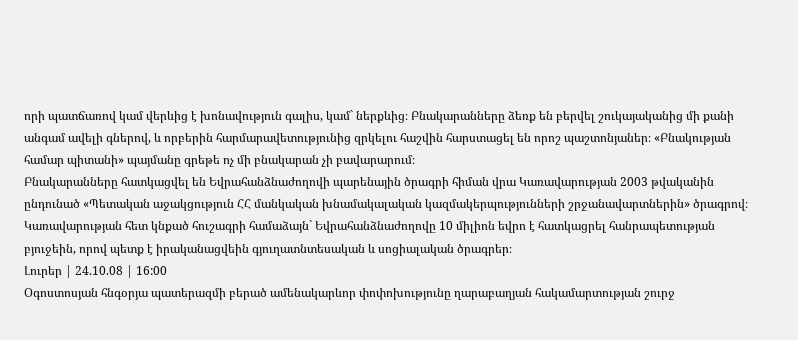որի պատճառով կամ վերևից է խոնավություն գալիս, կամ` ներքևից։ Բնակարանները ձեռք են բերվել շուկայականից մի քանի անգամ ավելի գներով, և որբերին հարմարավետությունից զրկելու հաշվին հարստացել են որոշ պաշտոնյաներ։ «Բնակության համար պիտանի» պայմանը գրեթե ոչ մի բնակարան չի բավարարում։
Բնակարանները հատկացվել են Եվրահանձնաժողովի պարենային ծրագրի հիման վրա Կառավարության 2003 թվականին ընդունած «Պետական աջակցություն ՀՀ մանկական խնամակալական կազմակերպությունների շրջանավարտներին» ծրագրով։ Կառավարության հետ կնքած հուշագրի համաձայն` Եվրահանձնաժողովը 10 միլիոն եվրո է հատկացրել հանրապետության բյուջեին, որով պետք է իրականացվեին գյուղատնտեսական և սոցիալական ծրագրեր։
Լուրեր | 24.10.08 | 16:00
Օգոստոսյան հնգօրյա պատերազմի բերած ամենակարևոր փոփոխությունը ղարաբաղյան հակամարտության շուրջ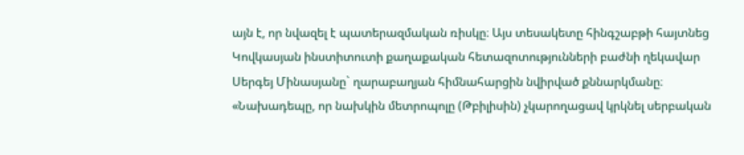այն է, որ նվազել է պատերազմական ռիսկը։ Այս տեսակետը հինգշաբթի հայտնեց Կովկասյան ինստիտուտի քաղաքական հետազոտությունների բաժնի ղեկավար Սերգեյ Մինասյանը` ղարաբաղյան հիմնահարցին նվիրված քննարկմանը։
«Նախադեպը, որ նախկին մետրոպոլը (Թբիլիսին) չկարողացավ կրկնել սերբական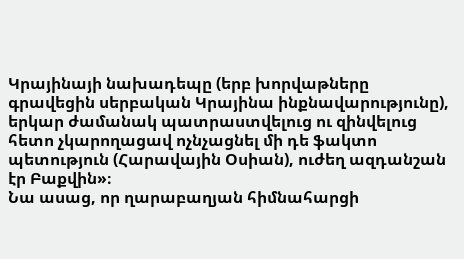Կրայինայի նախադեպը (երբ խորվաթները գրավեցին սերբական Կրայինա ինքնավարությունը), երկար ժամանակ պատրաստվելուց ու զինվելուց հետո չկարողացավ ոչնչացնել մի դե ֆակտո պետություն (Հարավային Օսիան), ուժեղ ազդանշան էր Բաքվին»։
Նա ասաց, որ ղարաբաղյան հիմնահարցի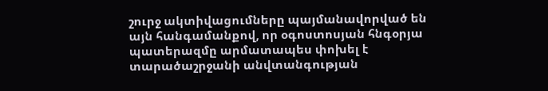շուրջ ակտիվացումները պայմանավորված են այն հանգամանքով, որ օգոստոսյան հնգօրյա պատերազմը արմատապես փոխել է տարածաշրջանի անվտանգության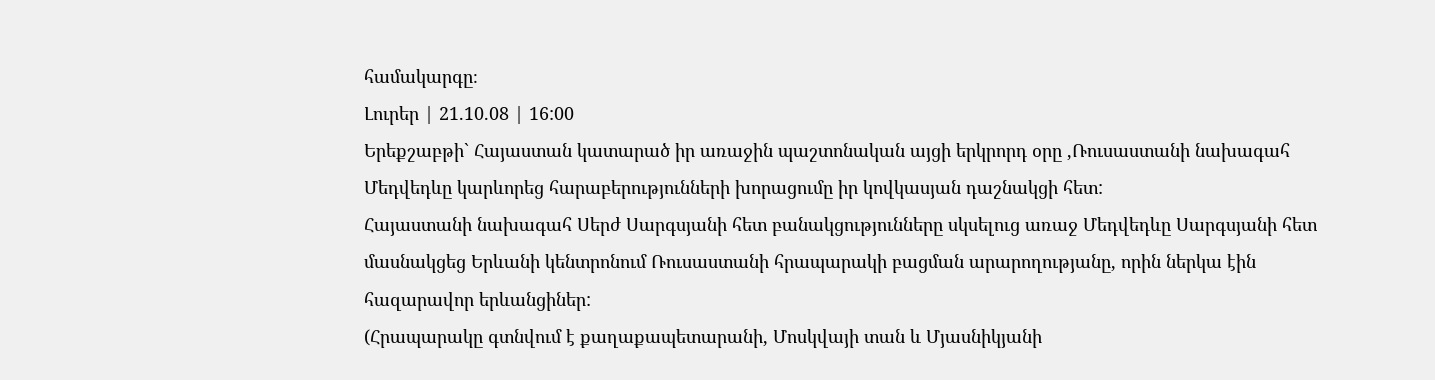համակարգը։
Լուրեր | 21.10.08 | 16:00
Երեքշաբթի` Հայաստան կատարած իր առաջին պաշտոնական այցի երկրորդ օրը ,Ռուսաստանի նախագահ Մեդվեդևը կարևորեց հարաբերությունների խորացումը իր կովկասյան դաշնակցի հետ:
Հայաստանի նախագահ Սերժ Սարգսյանի հետ բանակցությունները սկսելուց առաջ Մեդվեդևը Սարգսյանի հետ մասնակցեց Երևանի կենտրոնում Ռուսաստանի հրապարակի բացման արարողությանը, որին ներկա էին հազարավոր երևանցիներ:
(Հրապարակը գտնվում է քաղաքապետարանի, Մոսկվայի տան և Մյասնիկյանի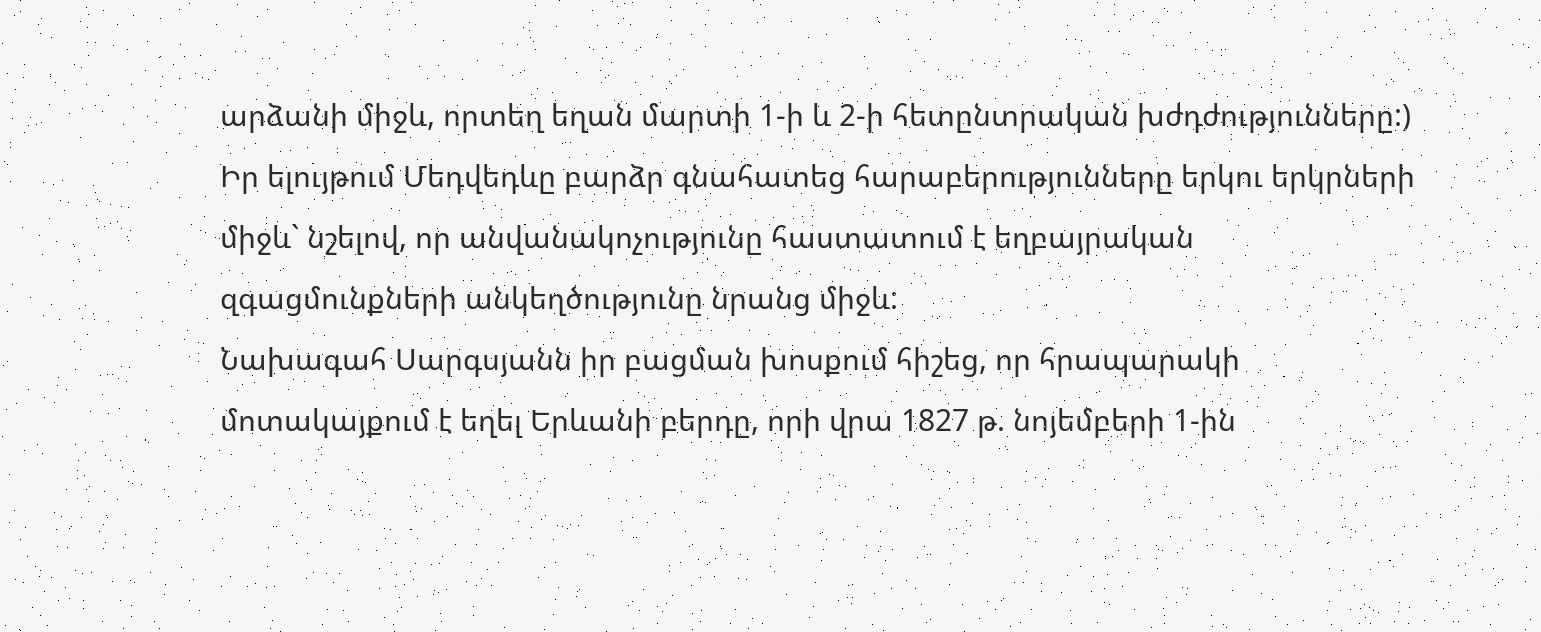արձանի միջև, որտեղ եղան մարտի 1-ի և 2-ի հետընտրական խժդժությունները:)
Իր ելույթում Մեդվեդևը բարձր գնահատեց հարաբերությունները երկու երկրների միջև` նշելով, որ անվանակոչությունը հաստատում է եղբայրական զգացմունքների անկեղծությունը նրանց միջև:
Նախագահ Սարգսյանն իր բացման խոսքում հիշեց, որ հրապարակի մոտակայքում է եղել Երևանի բերդը, որի վրա 1827 թ. նոյեմբերի 1-ին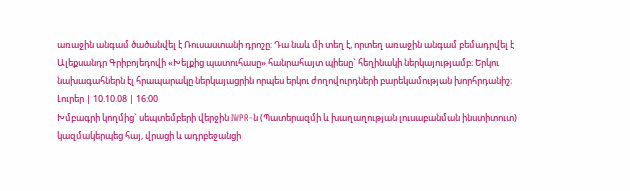առաջին անգամ ծածանվել է Ռուսաստանի դրոշը: Դա նաև մի տեղ է, որտեղ առաջին անգամ բեմադրվել է Ալեքսանդր Գրիբոյեդովի «Խելքից պատուհասը» հանրահայտ պիեսը` հեղինակի ներկայությամբ։ Երկու նախագահներն էլ հրապարակը ներկայացրին որպես երկու ժողովուրդների բարեկամության խորհրդանիշ։
Լուրեր | 10.10.08 | 16:00
Խմբագրի կողմից` սեպտեմբերի վերջին IWPR-ն (Պատերազմի և խաղաղության լուսաբանման ինստիտուտ) կազմակերպեց հայ, վրացի և ադրբեջանցի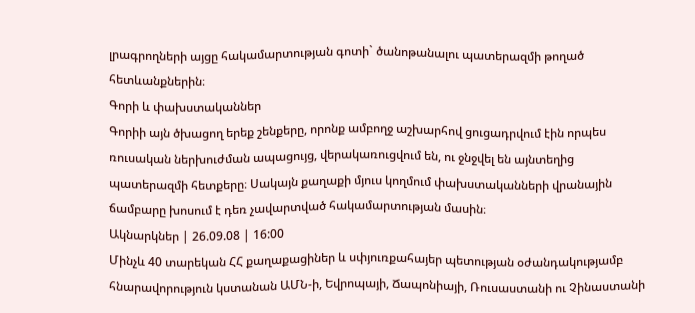լրագրողների այցը հակամարտության գոտի` ծանոթանալու պատերազմի թողած հետևանքներին։
Գորի և փախստականներ
Գորիի այն ծխացող երեք շենքերը, որոնք ամբողջ աշխարհով ցուցադրվում էին որպես ռուսական ներխուժման ապացույց, վերակառուցվում են, ու ջնջվել են այնտեղից պատերազմի հետքերը։ Սակայն քաղաքի մյուս կողմում փախստականների վրանային ճամբարը խոսում է դեռ չավարտված հակամարտության մասին։
Ակնարկներ | 26.09.08 | 16:00
Մինչև 40 տարեկան ՀՀ քաղաքացիներ և սփյուռքահայեր պետության օժանդակությամբ հնարավորություն կստանան ԱՄՆ-ի, Եվրոպայի, Ճապոնիայի, Ռուսաստանի ու Չինաստանի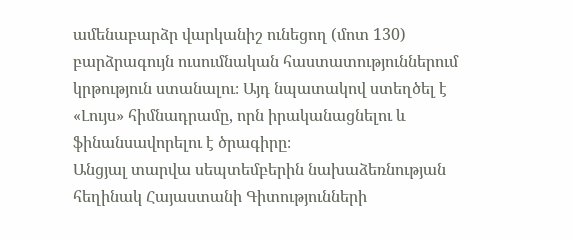ամենաբարձր վարկանիշ ունեցող (մոտ 130) բարձրագույն ուսումնական հաստատություններում կրթություն ստանալու։ Այդ նպատակով ստեղծել է «Լույս» հիմնադրամը, որն իրականացնելու և ֆինանսավորելու է ծրագիրը։
Անցյալ տարվա սեպտեմբերին նախաձեռնության հեղինակ Հայաստանի Գիտությունների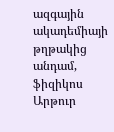ազգային ակադեմիայի թղթակից անդամ, ֆիզիկոս Արթուր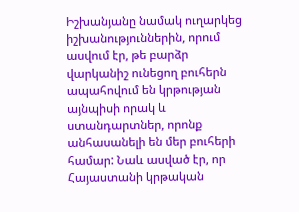Իշխանյանը նամակ ուղարկեց իշխանություններին, որում ասվում էր, թե բարձր վարկանիշ ունեցող բուհերն ապահովում են կրթության այնպիսի որակ և ստանդարտներ, որոնք անհասանելի են մեր բուհերի համար: Նաև ասված էր, որ Հայաստանի կրթական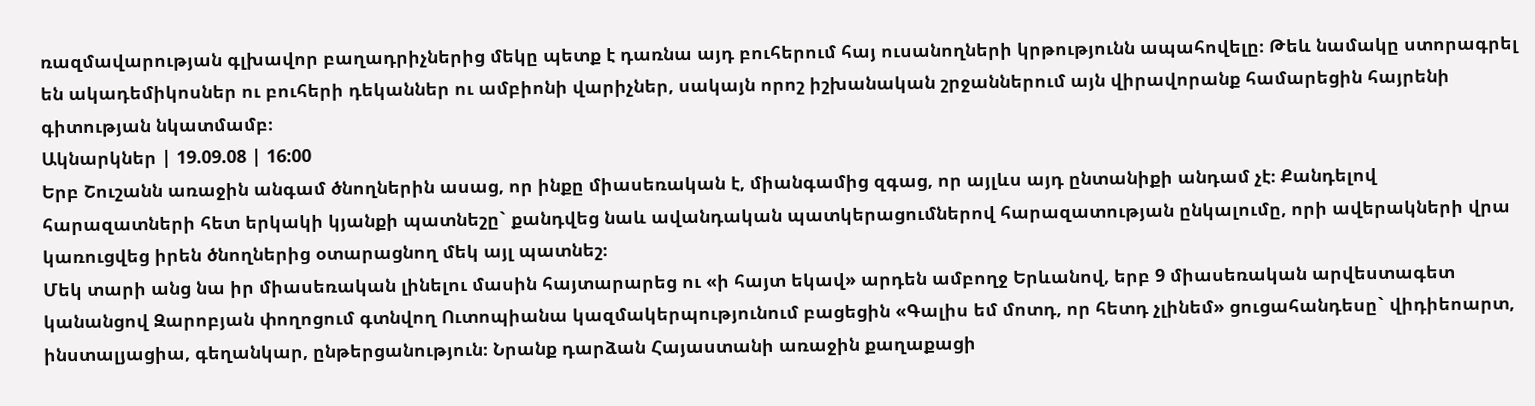ռազմավարության գլխավոր բաղադրիչներից մեկը պետք է դառնա այդ բուհերում հայ ուսանողների կրթությունն ապահովելը։ Թեև նամակը ստորագրել են ակադեմիկոսներ ու բուհերի դեկաններ ու ամբիոնի վարիչներ, սակայն որոշ իշխանական շրջաններում այն վիրավորանք համարեցին հայրենի գիտության նկատմամբ։
Ակնարկներ | 19.09.08 | 16:00
Երբ Շուշանն առաջին անգամ ծնողներին ասաց, որ ինքը միասեռական է, միանգամից զգաց, որ այլևս այդ ընտանիքի անդամ չէ։ Քանդելով հարազատների հետ երկակի կյանքի պատնեշը` քանդվեց նաև ավանդական պատկերացումներով հարազատության ընկալումը, որի ավերակների վրա կառուցվեց իրեն ծնողներից օտարացնող մեկ այլ պատնեշ։
Մեկ տարի անց նա իր միասեռական լինելու մասին հայտարարեց ու «ի հայտ եկավ» արդեն ամբողջ Երևանով, երբ 9 միասեռական արվեստագետ կանանցով Զարոբյան փողոցում գտնվող Ուտոպիանա կազմակերպությունում բացեցին «Գալիս եմ մոտդ, որ հետդ չլինեմ» ցուցահանդեսը` վիդիեոարտ, ինստալյացիա, գեղանկար, ընթերցանություն։ Նրանք դարձան Հայաստանի առաջին քաղաքացի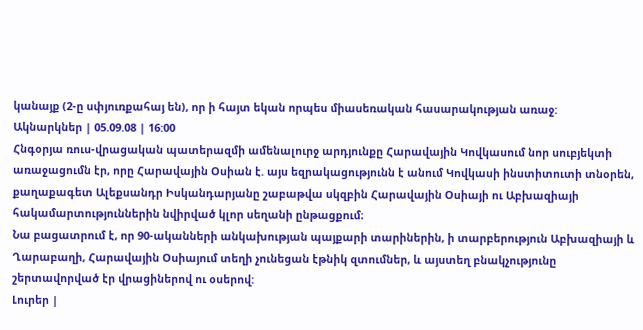կանայք (2-ը սփյուռքահայ են), որ ի հայտ եկան որպես միասեռական հասարակության առաջ:
Ակնարկներ | 05.09.08 | 16:00
Հնգօրյա ռուս-վրացական պատերազմի ամենալուրջ արդյունքը Հարավային Կովկասում նոր սուբյեկտի առաջացումն էր, որը Հարավային Օսիան է. այս եզրակացությունն է անում Կովկասի ինստիտուտի տնօրեն, քաղաքագետ Ալեքսանդր Իսկանդարյանը շաբաթվա սկզբին Հարավային Օսիայի ու Աբխազիայի հակամարտություններին նվիրված կլոր սեղանի ընթացքում։
Նա բացատրում է, որ 90-ականների անկախության պայքարի տարիներին, ի տարբերություն Աբխազիայի և Ղարաբաղի, Հարավային Օսիայում տեղի չունեցան էթնիկ զտումներ, և այստեղ բնակչությունը շերտավորված էր վրացիներով ու օսերով:
Լուրեր |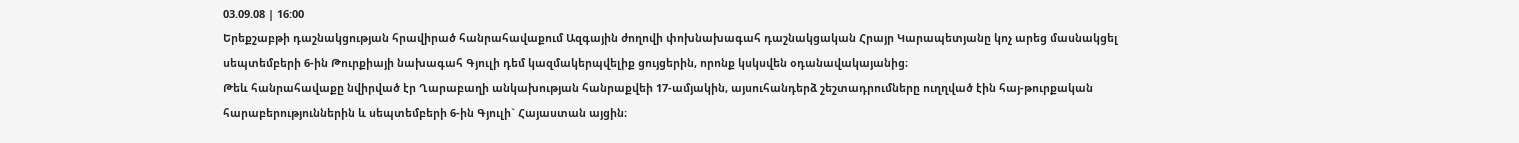03.09.08 | 16:00
Երեքշաբթի դաշնակցության հրավիրած հանրահավաքում Ազգային ժողովի փոխնախագահ դաշնակցական Հրայր Կարապետյանը կոչ արեց մասնակցել սեպտեմբերի 6-ին Թուրքիայի նախագահ Գյուլի դեմ կազմակերպվելիք ցույցերին, որոնք կսկսվեն օդանավակայանից։
Թեև հանրահավաքը նվիրված էր Ղարաբաղի անկախության հանրաքվեի 17-ամյակին, այսուհանդերձ շեշտադրումները ուղղված էին հայ-թուրքական հարաբերություններին և սեպտեմբերի 6-ին Գյուլի` Հայաստան այցին։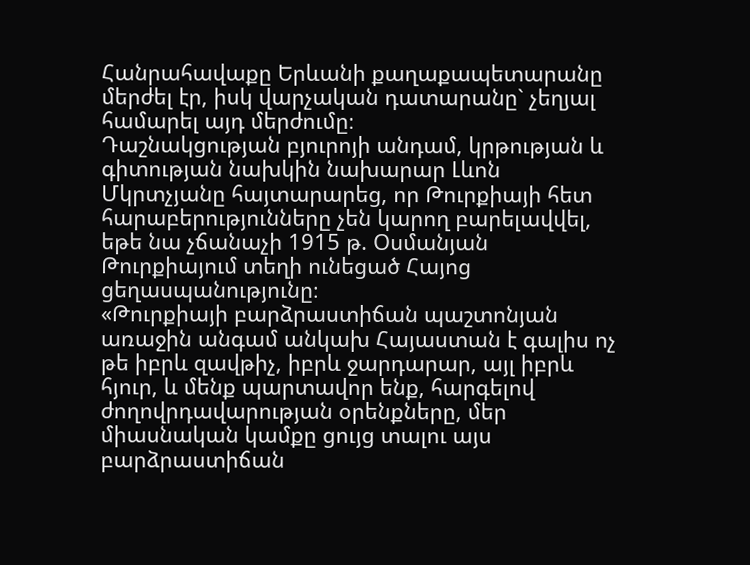Հանրահավաքը Երևանի քաղաքապետարանը մերժել էր, իսկ վարչական դատարանը` չեղյալ համարել այդ մերժումը։
Դաշնակցության բյուրոյի անդամ, կրթության և գիտության նախկին նախարար Լևոն Մկրտչյանը հայտարարեց, որ Թուրքիայի հետ հարաբերությունները չեն կարող բարելավվել, եթե նա չճանաչի 1915 թ. Օսմանյան Թուրքիայում տեղի ունեցած Հայոց ցեղասպանությունը։
«Թուրքիայի բարձրաստիճան պաշտոնյան առաջին անգամ անկախ Հայաստան է գալիս ոչ թե իբրև զավթիչ, իբրև ջարդարար, այլ իբրև հյուր, և մենք պարտավոր ենք, հարգելով ժողովրդավարության օրենքները, մեր միասնական կամքը ցույց տալու այս բարձրաստիճան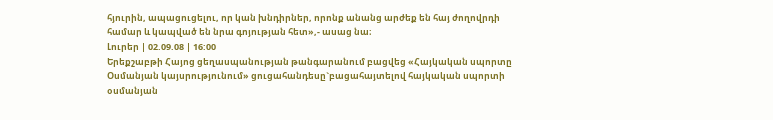հյուրին, ապացուցելու, որ կան խնդիրներ, որոնք անանց արժեք են հայ ժողովրդի համար և կապված են նրա գոյության հետ»,- ասաց նա։
Լուրեր | 02.09.08 | 16:00
Երեքշաբթի Հայոց ցեղասպանության թանգարանում բացվեց «Հայկական սպորտը Օսմանյան կայսրությունում» ցուցահանդեսը`բացահայտելով հայկական սպորտի օսմանյան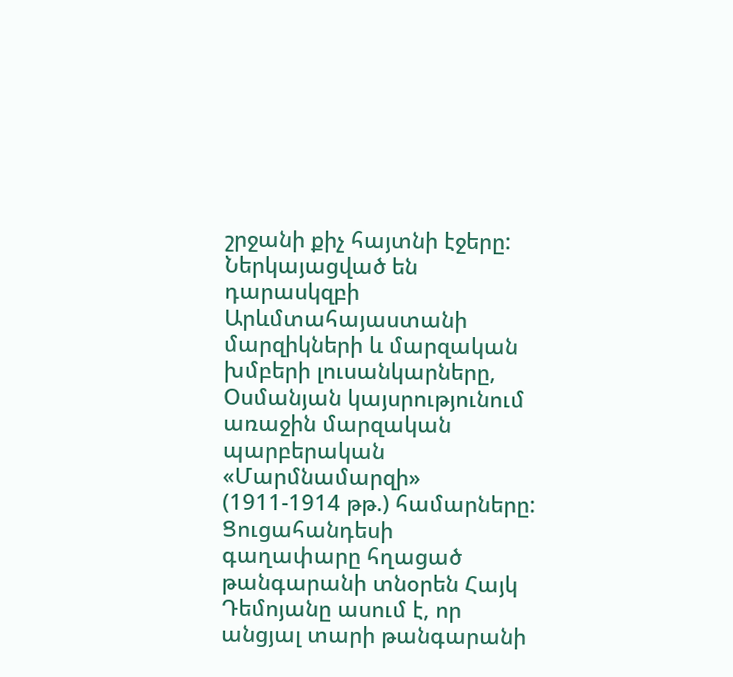շրջանի քիչ հայտնի էջերը:
Ներկայացված են դարասկզբի Արևմտահայաստանի մարզիկների և մարզական խմբերի լուսանկարները, Օսմանյան կայսրությունում առաջին մարզական պարբերական «Մարմնամարզի» (1911-1914 թթ.) համարները:
Ցուցահանդեսի գաղափարը հղացած թանգարանի տնօրեն Հայկ Դեմոյանը ասում է, որ անցյալ տարի թանգարանի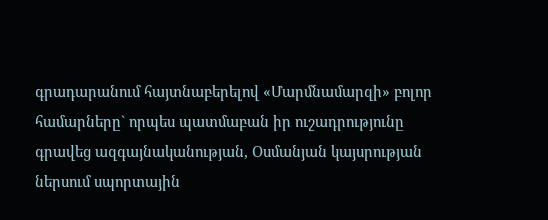գրադարանում հայտնաբերելով «Մարմնամարզի» բոլոր համարները` որպես պատմաբան իր ուշադրությունը գրավեց ազգայնականության, Օսմանյան կայսրության ներսում սպորտային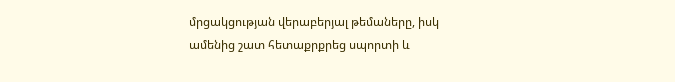մրցակցության վերաբերյալ թեմաները, իսկ ամենից շատ հետաքրքրեց սպորտի և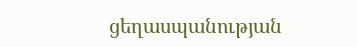ցեղասպանության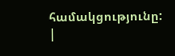համակցությունը:
|